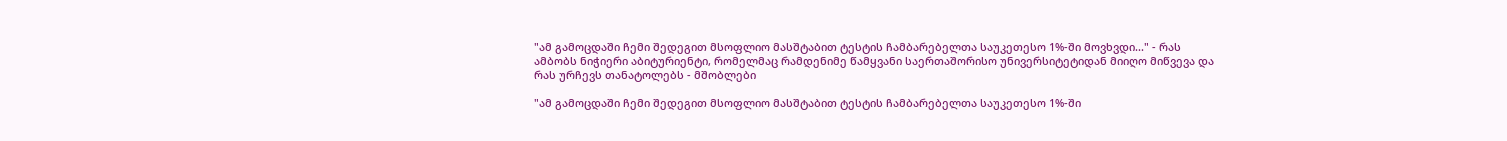"ამ გამოცდაში ჩემი შედეგით მსოფლიო მასშტაბით ტესტის ჩამბარებელთა საუკეთესო 1%-ში მოვხვდი..." - რას ამბობს ნიჭიერი აბიტურიენტი, რომელმაც რამდენიმე წამყვანი საერთაშორისო უნივერსიტეტიდან მიიღო მიწვევა და რას ურჩევს თანატოლებს - მშობლები

"ამ გამოცდაში ჩემი შედეგით მსოფლიო მასშტაბით ტესტის ჩამბარებელთა საუკეთესო 1%-ში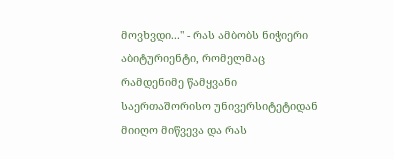მოვხვდი..." - რას ამბობს ნიჭიერი აბიტურიენტი, რომელმაც რამდენიმე წამყვანი საერთაშორისო უნივერსიტეტიდან მიიღო მიწვევა და რას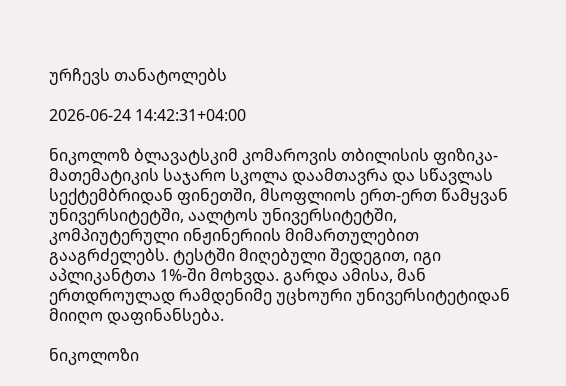ურჩევს თანატოლებს

2026-06-24 14:42:31+04:00

ნიკოლოზ ბლავატსკიმ კომაროვის თბილისის ფიზიკა-მათემატიკის საჯარო სკოლა დაამთავრა და სწავლას სექტემბრიდან ფინეთში, მსოფლიოს ერთ-ერთ წამყვან უნივერსიტეტში, აალტოს უნივერსიტეტში, კომპიუტერული ინჟინერიის მიმართულებით გააგრძელებს. ტესტში მიღებული შედეგით, იგი აპლიკანტთა 1%-ში მოხვდა. გარდა ამისა, მან ერთდროულად რამდენიმე უცხოური უნივერსიტეტიდან მიიღო დაფინანსება.

ნიკოლოზი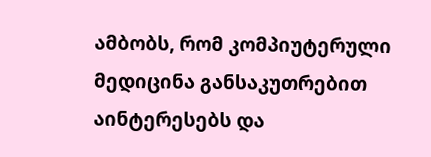ამბობს, რომ კომპიუტერული მედიცინა განსაკუთრებით აინტერესებს და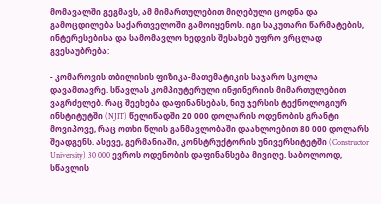მომავალში გეგმავს, ამ მიმართულებით მიღებული ცოდნა და გამოცდილება საქართველოში გამოიყენოს. იგი საკუთარი წარმატების, ინტერესებისა და სამომავლო ხედვის შესახებ უფრო ვრცლად გვესაუბრება:

- კომაროვის თბილისის ფიზიკა-მათემატიკის საჯარო სკოლა დავამთავრე. სწავლას კომპიუტერული ინჟინერიის მიმართულებით ვაგრძელებ. რაც შეეხება დაფინანსებას, ნიუ ჯერსის ტექნოლოგიურ ინსტიტუტში (NJIT) წელიწადში 20 000 დოლარის ოდენობის გრანტი მოვიპოვე, რაც ოთხი წლის განმავლობაში დაახლოებით 80 000 დოლარს შეადგენს. ასევე, გერმანიაში, კონსტრუქტორის უნივერსიტეტში (Constructor University) 30 000 ევროს ოდენობის დაფინანსება მივიღე. საბოლოოდ, სწავლის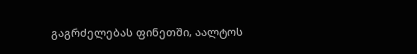გაგრძელებას ფინეთში, აალტოს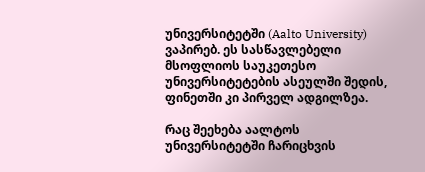უნივერსიტეტში (Aalto University) ვაპირებ. ეს სასწავლებელი მსოფლიოს საუკეთესო უნივერსიტეტების ასეულში შედის, ფინეთში კი პირველ ადგილზეა.

რაც შეეხება აალტოს უნივერსიტეტში ჩარიცხვის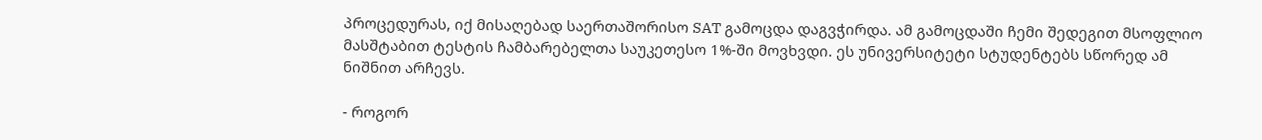პროცედურას, იქ მისაღებად საერთაშორისო SAT გამოცდა დაგვჭირდა. ამ გამოცდაში ჩემი შედეგით მსოფლიო მასშტაბით ტესტის ჩამბარებელთა საუკეთესო 1%-ში მოვხვდი. ეს უნივერსიტეტი სტუდენტებს სწორედ ამ ნიშნით არჩევს.

- როგორ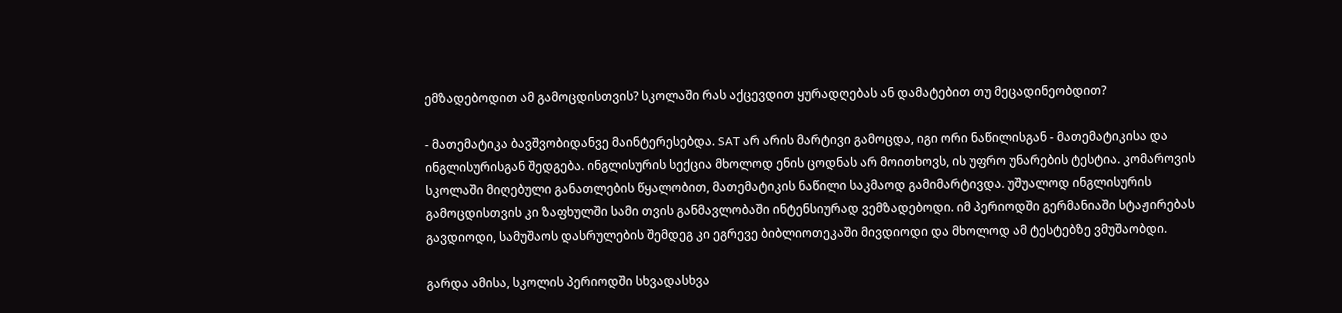ემზადებოდით ამ გამოცდისთვის? სკოლაში რას აქცევდით ყურადღებას ან დამატებით თუ მეცადინეობდით?

- მათემატიკა ბავშვობიდანვე მაინტერესებდა. SAT არ არის მარტივი გამოცდა, იგი ორი ნაწილისგან - მათემატიკისა და ინგლისურისგან შედგება. ინგლისურის სექცია მხოლოდ ენის ცოდნას არ მოითხოვს, ის უფრო უნარების ტესტია. კომაროვის სკოლაში მიღებული განათლების წყალობით, მათემატიკის ნაწილი საკმაოდ გამიმარტივდა. უშუალოდ ინგლისურის გამოცდისთვის კი ზაფხულში სამი თვის განმავლობაში ინტენსიურად ვემზადებოდი. იმ პერიოდში გერმანიაში სტაჟირებას გავდიოდი, სამუშაოს დასრულების შემდეგ კი ეგრევე ბიბლიოთეკაში მივდიოდი და მხოლოდ ამ ტესტებზე ვმუშაობდი.

გარდა ამისა, სკოლის პერიოდში სხვადასხვა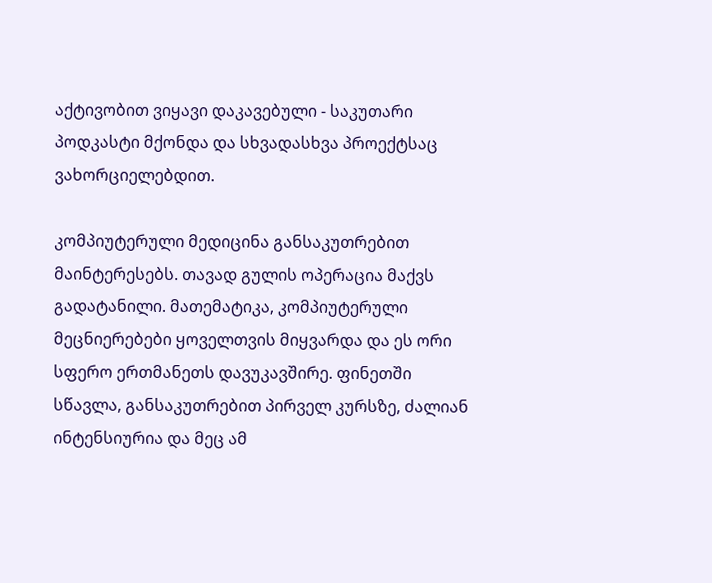აქტივობით ვიყავი დაკავებული - საკუთარი პოდკასტი მქონდა და სხვადასხვა პროექტსაც ვახორციელებდით.

კომპიუტერული მედიცინა განსაკუთრებით მაინტერესებს. თავად გულის ოპერაცია მაქვს გადატანილი. მათემატიკა, კომპიუტერული მეცნიერებები ყოველთვის მიყვარდა და ეს ორი სფერო ერთმანეთს დავუკავშირე. ფინეთში სწავლა, განსაკუთრებით პირველ კურსზე, ძალიან ინტენსიურია და მეც ამ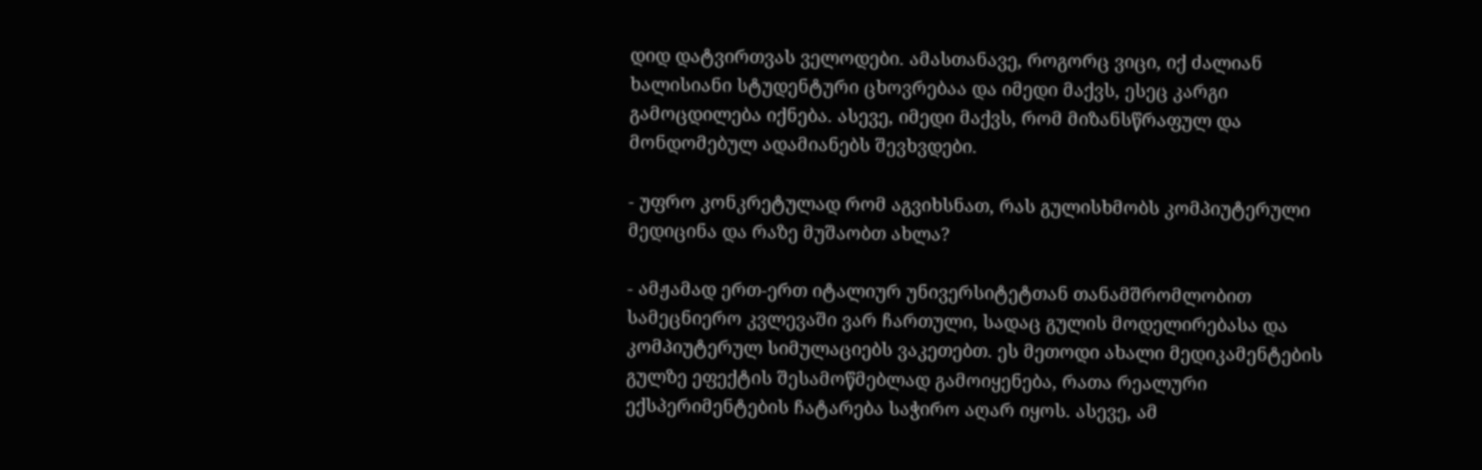დიდ დატვირთვას ველოდები. ამასთანავე, როგორც ვიცი, იქ ძალიან ხალისიანი სტუდენტური ცხოვრებაა და იმედი მაქვს, ესეც კარგი გამოცდილება იქნება. ასევე, იმედი მაქვს, რომ მიზანსწრაფულ და მონდომებულ ადამიანებს შევხვდები.

- უფრო კონკრეტულად რომ აგვიხსნათ, რას გულისხმობს კომპიუტერული მედიცინა და რაზე მუშაობთ ახლა?

- ამჟამად ერთ-ერთ იტალიურ უნივერსიტეტთან თანამშრომლობით სამეცნიერო კვლევაში ვარ ჩართული, სადაც გულის მოდელირებასა და კომპიუტერულ სიმულაციებს ვაკეთებთ. ეს მეთოდი ახალი მედიკამენტების გულზე ეფექტის შესამოწმებლად გამოიყენება, რათა რეალური ექსპერიმენტების ჩატარება საჭირო აღარ იყოს. ასევე, ამ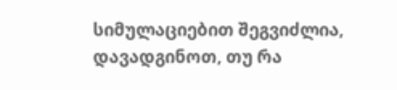სიმულაციებით შეგვიძლია, დავადგინოთ, თუ რა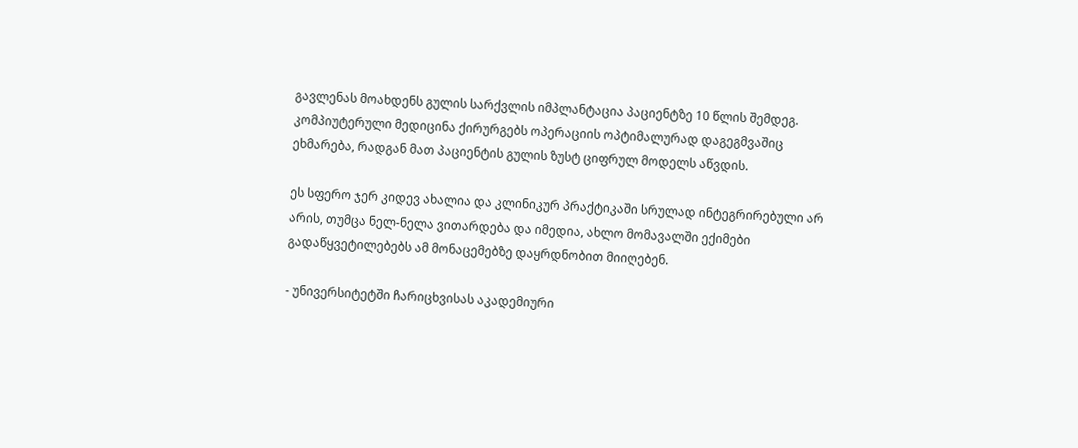გავლენას მოახდენს გულის სარქვლის იმპლანტაცია პაციენტზე 10 წლის შემდეგ. კომპიუტერული მედიცინა ქირურგებს ოპერაციის ოპტიმალურად დაგეგმვაშიც ეხმარება, რადგან მათ პაციენტის გულის ზუსტ ციფრულ მოდელს აწვდის.

ეს სფერო ჯერ კიდევ ახალია და კლინიკურ პრაქტიკაში სრულად ინტეგრირებული არ არის, თუმცა ნელ-ნელა ვითარდება და იმედია, ახლო მომავალში ექიმები გადაწყვეტილებებს ამ მონაცემებზე დაყრდნობით მიიღებენ.

- უნივერსიტეტში ჩარიცხვისას აკადემიური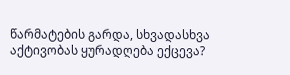წარმატების გარდა, სხვადასხვა აქტივობას ყურადღება ექცევა?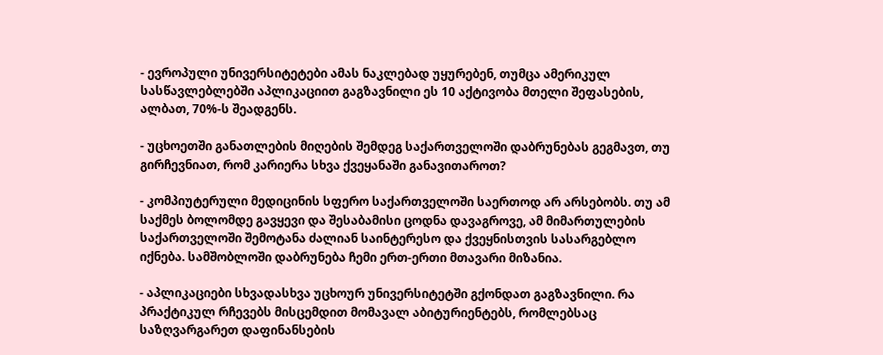- ევროპული უნივერსიტეტები ამას ნაკლებად უყურებენ, თუმცა ამერიკულ სასწავლებლებში აპლიკაციით გაგზავნილი ეს 10 აქტივობა მთელი შეფასების, ალბათ, 70%-ს შეადგენს.

- უცხოეთში განათლების მიღების შემდეგ საქართველოში დაბრუნებას გეგმავთ, თუ გირჩევნიათ, რომ კარიერა სხვა ქვეყანაში განავითაროთ?

- კომპიუტერული მედიცინის სფერო საქართველოში საერთოდ არ არსებობს. თუ ამ საქმეს ბოლომდე გავყევი და შესაბამისი ცოდნა დავაგროვე, ამ მიმართულების საქართველოში შემოტანა ძალიან საინტერესო და ქვეყნისთვის სასარგებლო იქნება. სამშობლოში დაბრუნება ჩემი ერთ-ერთი მთავარი მიზანია.

- აპლიკაციები სხვადასხვა უცხოურ უნივერსიტეტში გქონდათ გაგზავნილი. რა პრაქტიკულ რჩევებს მისცემდით მომავალ აბიტურიენტებს, რომლებსაც საზღვარგარეთ დაფინანსების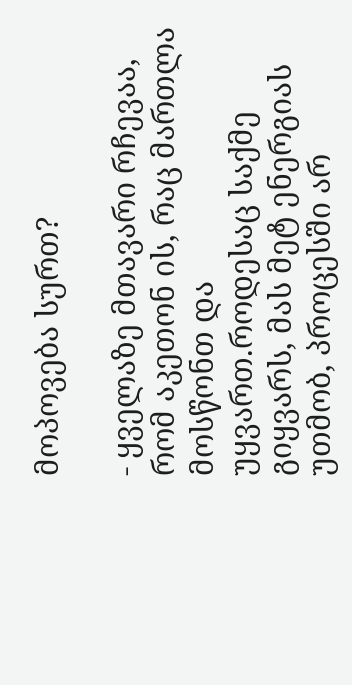მოპოვება სურთ?

- ყველაზე მთავარი რჩევაა, რომ აკეთონ ის, რაც მართლა მოსწონთ და უყვართ.როდესაც საქმე გიყვარს, მას მეტ ენერგიას უთმობ, პროცესში არ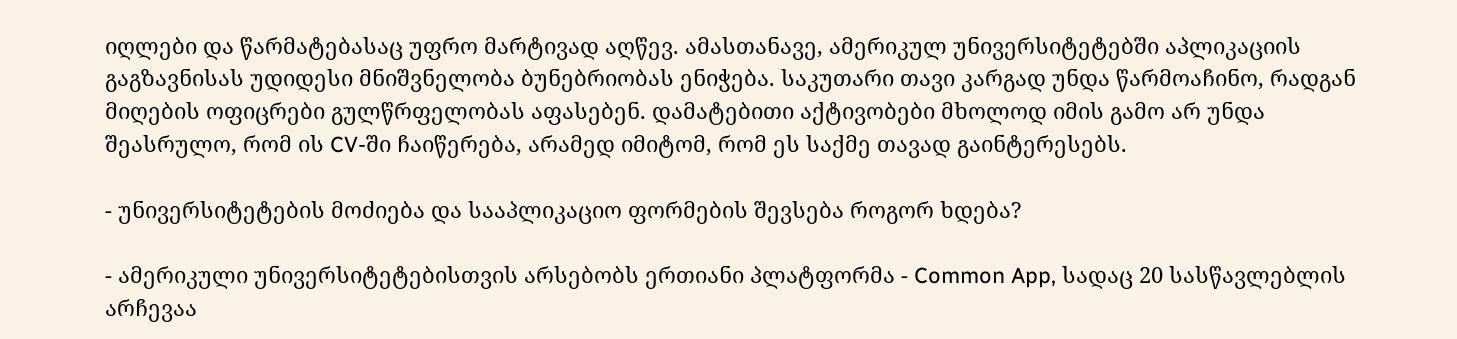იღლები და წარმატებასაც უფრო მარტივად აღწევ. ამასთანავე, ამერიკულ უნივერსიტეტებში აპლიკაციის გაგზავნისას უდიდესი მნიშვნელობა ბუნებრიობას ენიჭება. საკუთარი თავი კარგად უნდა წარმოაჩინო, რადგან მიღების ოფიცრები გულწრფელობას აფასებენ. დამატებითი აქტივობები მხოლოდ იმის გამო არ უნდა შეასრულო, რომ ის CV-ში ჩაიწერება, არამედ იმიტომ, რომ ეს საქმე თავად გაინტერესებს.

- უნივერსიტეტების მოძიება და სააპლიკაციო ფორმების შევსება როგორ ხდება?

- ამერიკული უნივერსიტეტებისთვის არსებობს ერთიანი პლატფორმა - Common App, სადაც 20 სასწავლებლის არჩევაა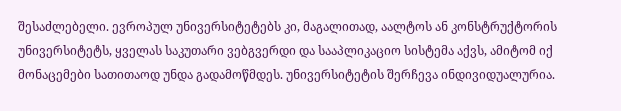შესაძლებელი. ევროპულ უნივერსიტეტებს კი, მაგალითად, აალტოს ან კონსტრუქტორის უნივერსიტეტს, ყველას საკუთარი ვებგვერდი და სააპლიკაციო სისტემა აქვს, ამიტომ იქ მონაცემები სათითაოდ უნდა გადამოწმდეს. უნივერსიტეტის შერჩევა ინდივიდუალურია.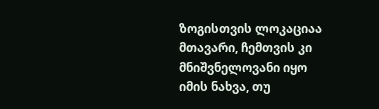ზოგისთვის ლოკაციაა მთავარი, ჩემთვის კი მნიშვნელოვანი იყო იმის ნახვა, თუ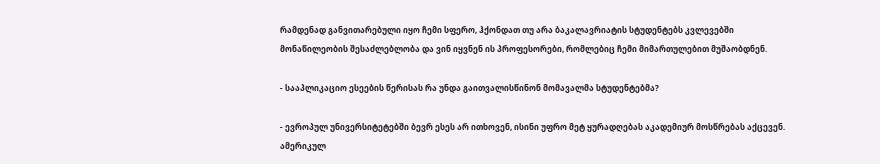რამდენად განვითარებული იყო ჩემი სფერო, ჰქონდათ თუ არა ბაკალავრიატის სტუდენტებს კვლევებში მონაწილეობის შესაძლებლობა და ვინ იყვნენ ის პროფესორები, რომლებიც ჩემი მიმართულებით მუშაობდნენ.

- სააპლიკაციო ესეების წერისას რა უნდა გაითვალისწინონ მომავალმა სტუდენტებმა?

- ევროპულ უნივერსიტეტებში ბევრ ესეს არ ითხოვენ, ისინი უფრო მეტ ყურადღებას აკადემიურ მოსწრებას აქცევენ. ამერიკულ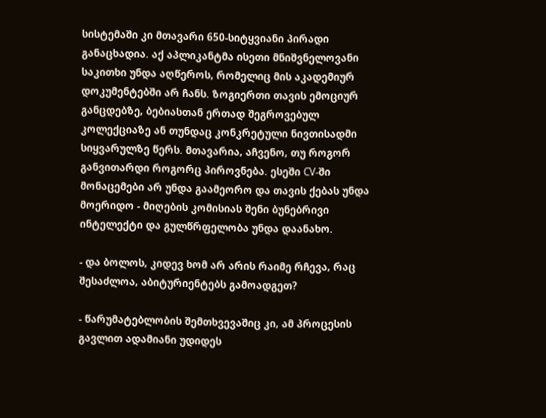სისტემაში კი მთავარი 650-სიტყვიანი პირადი განაცხადია. აქ აპლიკანტმა ისეთი მნიშვნელოვანი საკითხი უნდა აღწეროს, რომელიც მის აკადემიურ დოკუმენტებში არ ჩანს. ზოგიერთი თავის ემოციურ განცდებზე, ბებიასთან ერთად შეგროვებულ კოლექციაზე ან თუნდაც კონკრეტული ნივთისადმი სიყვარულზე წერს. მთავარია, აჩვენო, თუ როგორ განვითარდი როგორც პიროვნება. ესეში CV-ში მონაცემები არ უნდა გაამეორო და თავის ქებას უნდა მოერიდო - მიღების კომისიას შენი ბუნებრივი ინტელექტი და გულწრფელობა უნდა დაანახო.

- და ბოლოს, კიდევ ხომ არ არის რაიმე რჩევა, რაც შესაძლოა, აბიტურიენტებს გამოადგეთ?

- წარუმატებლობის შემთხვევაშიც კი, ამ პროცესის გავლით ადამიანი უდიდეს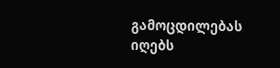გამოცდილებას იღებს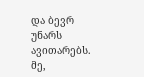და ბევრ უნარს ავითარებს. მე,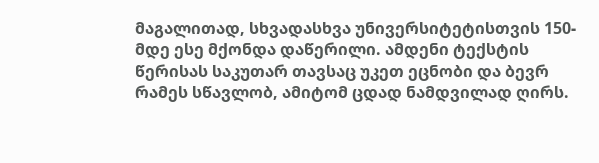მაგალითად, სხვადასხვა უნივერსიტეტისთვის 150-მდე ესე მქონდა დაწერილი. ამდენი ტექსტის წერისას საკუთარ თავსაც უკეთ ეცნობი და ბევრ რამეს სწავლობ, ამიტომ ცდად ნამდვილად ღირს.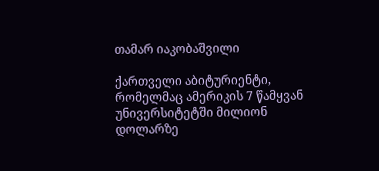თამარ იაკობაშვილი

ქართველი აბიტურიენტი, რომელმაც ამერიკის 7 წამყვან უნივერსიტეტში მილიონ დოლარზე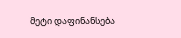მეტი დაფინანსება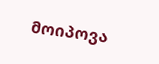მოიპოვა